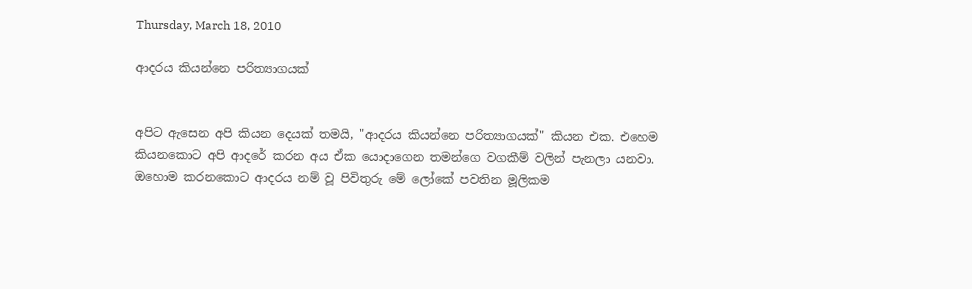Thursday, March 18, 2010

ආදරය කියන්නෙ පරිත්‍යාගයක්


අපිට ඇසෙන අපි කියන දෙයක් තමයි, "ආදරය කියන්නෙ පරිත්‍යාගයක්" කියන එක. එහෙම කියනකොට අපි ආදරේ කරන අය ඒක යොදාගෙන තමන්ගෙ වගකීම් වලින් පැනලා යනවා. ඔහොම කරනකොට ආදරය නම් වූ පිවිතුරු මේ ලෝකේ පවතින මූලිකම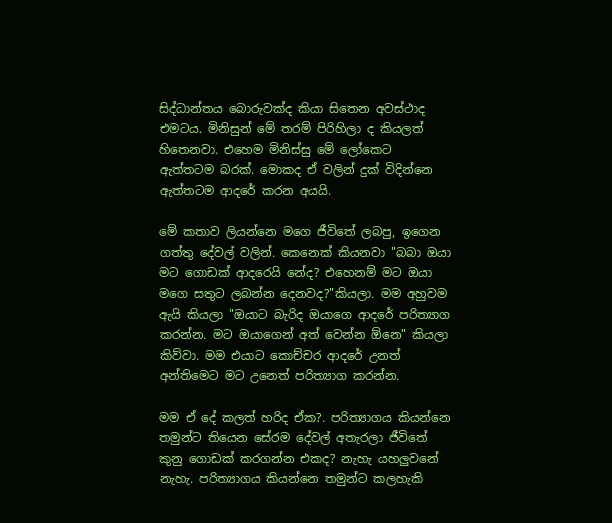සිද්ධාන්තය බොරුවක්ද කියා සිතෙන අවස්ථාද එමටය. මිනිසුන් මේ තරම් පිරිහිලා ද කියලත් හිතෙනවා. එහෙම මිනිස්සු මේ ලෝකෙට ඇත්තටම බරක්. මොකද ඒ වලින් දුක් විදින්නෙ ඇත්තටම ආදරේ කරන අයයි.

මේ කතාව ලියන්නෙ මගෙ ජීවිතේ ලබපු, ඉගෙන ගත්තු දේවල් වලින්. කෙනෙක් කියනවා "බබා ඔයා මට ගොඩක් ආදරෙයි නේද? එහෙනම් මට ඔයා මගෙ සතුට ලබන්න දෙනවද?"කියලා. මම අහුවම ඇයි කියලා "ඔයාට බැරිද ඔයාගෙ ආදරේ පරිත්‍යාග කරන්න. මට ඔයාගෙන් අත් වෙන්න ඕනෙ" කියලා කිව්වා. මම එයාට කොච්චර ආදරේ උනත් අන්තිමෙට මට උනෙත් පරිත්‍යාග කරන්න.

මම ඒ දේ කලත් හරිද ඒක?. පරිත්‍යාගය කියන්නෙ තමුන්ට තියෙන සේරම දේවල් අතැරලා ජීවිතේ කුනු ගොඩක් කරගන්න එකද? නැහැ යහලුවනේ නැහැ. පරිත්‍යාගය කියන්නෙ තමුන්ට කලහැකි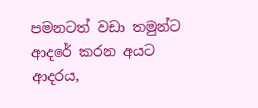පමනටත් වඩා තමුන්ට ආදරේ කරන අයට ආදරය,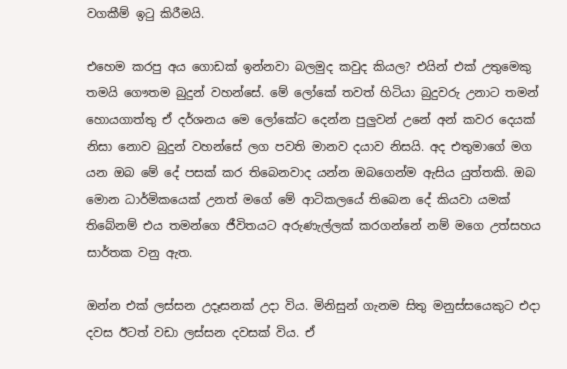වගකීම් ඉටු කිරීමයි.

එහෙම කරපු අය ගොඩක් ඉන්නවා බලමුද කවුද කියල? එයින් එක් උතුමෙකු තමයි ගෞතම බුදුන් වහන්සේ. මේ ලෝකේ තවත් හිටියා බුදුවරු උනාට තමන් හොයගාත්තු ඒ දර්ශනය මෙ ලෝකේට දෙන්න පුලුවන් උනේ අන් කවර දෙයක් නිසා නොව බුදුන් වහන්සේ ලග පවති මානව දයාව නිසයි. අද එතුමාගේ මග යන ඔබ මේ දේ පසක් කර තිබෙනවාද යන්න ඔබගෙන්ම ඇසිය යුත්තකි. ඔබ මොන ධාර්මිකයෙක් උනත් මගේ මේ ආටිකලයේ තිබෙන දේ කියවා යමක් තිබේනම් එය තමන්ගෙ ජීවිතයට අරුණැල්ලක් කරගන්නේ නම් මගෙ උත්සහය සාර්තක වනු ඇත.

ඔන්න එක් ලස්සන උදෑසනක් උදා විය. මිනිසුන් ගැනම සිතු මනුස්සයෙකුට එදා දවස ඊටත් වඩා ලස්සන දවසක් විය. ඒ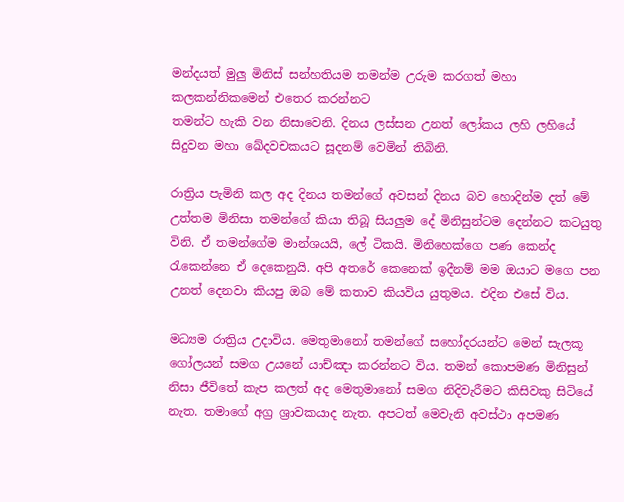මන්දයත් මුලු මිනිස් සන්හතියම තමන්ම උරුම කරගත් මහා කලකන්නිකමෙන් එතෙර කරන්නට
තමන්ට හැකි වන නිසාවෙනි. දිනය ලස්සන උනත් ලෝකය ලහි ලහියේ සිදුවන මහා ඛේදවචකයට සූදනම් වෙමින් තිබිනි.

රාත්‍රිය පැමිනි කල අද දිනය තමන්ගේ අවසන් දිනය බව හොදින්ම දත් මේ උත්තම මිනිසා තමන්ගේ කියා තිබූ සියලුම දේ මිනිසුන්ටම දෙන්නට කටයුතු විනි. ඒ තමන්ගේම මාන්ශයයි, ලේ ටිකයි. මිනිහෙක්ගෙ පණ කෙන්ද රැකෙන්නෙ ඒ දෙකෙනුයි. අපි අතරේ කෙනෙක් ඉදීනම් මම ඔයාට මගෙ පන උනත් දෙනවා කියපු ඔබ මේ කතාව කියවිය ‍යුතුමය. එදින එසේ විය.

මධ්‍යම රාත්‍රිය උදාවිය. මෙතුමානෝ තමන්ගේ සහෝදරයන්ට මෙන් සැලකූ ගෝලයන් සමග උයනේ යාච්ඤා කරන්නට විය. තමන් කොපමණ මිනිසුන් නිසා ජීවිතේ කැප කලත් අද මෙතුමානෝ සමග නිදිවැරීමට කිසිවකු සිටියේ නැත. තමාගේ අග්‍ර ශ්‍රාවකයාද නැත. අපටත් මෙවැනි අවස්ථා අපමණ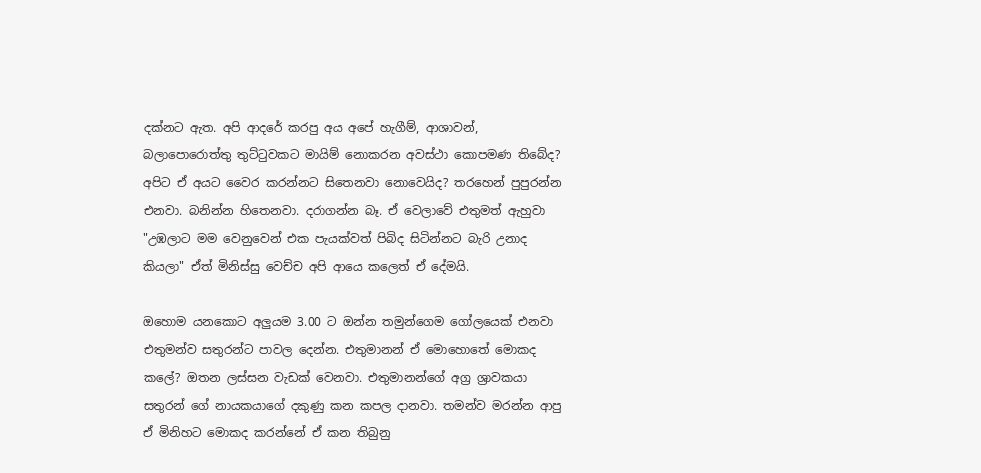දක්නට ඇත. අපි ආදරේ කරපු අය අපේ හැගීම්, ආශාවන්, බලාපොරොත්තු තුට්ටුවකට මායිම් නොකරන අවස්ථා කොපමණ තිබේද? අපිට ඒ අයට වෛර කරන්නට සිතෙනවා නොවෙයිද? තරහෙන් පුපුරන්න එනවා. බනින්න හිතෙනවා. දරාගන්න බෑ. ඒ වෙලාවේ එතුමත් ඇහුවා "උඹලාට මම වෙනුවෙන් එක පැයක්වත් පිබිද සිටින්නට බැරි උනාද කියලා" ඒත් මිනිස්සු වෙච්ච අපි ආයෙ කලෙත් ඒ දේමයි.

ඔහොම යනකොට අලුයම 3.00 ට ඔන්න තමුන්ගෙම ගෝලයෙක් එනවා එතුමන්ව සතුරන්ට පාවල දෙන්න. එතුමානන් ඒ මොහොතේ මොකද කලේ? ඔතන ලස්සන වැඩක් වෙනවා. එතුමානන්ගේ අග්‍ර ශ්‍රාවකයා සතුරන් ගේ නායකයාගේ දකුණු කන කපල දානවා. තමන්ව මරන්න ආපු ඒ මිනිහට මොකද කරන්නේ ඒ කන තිබුනු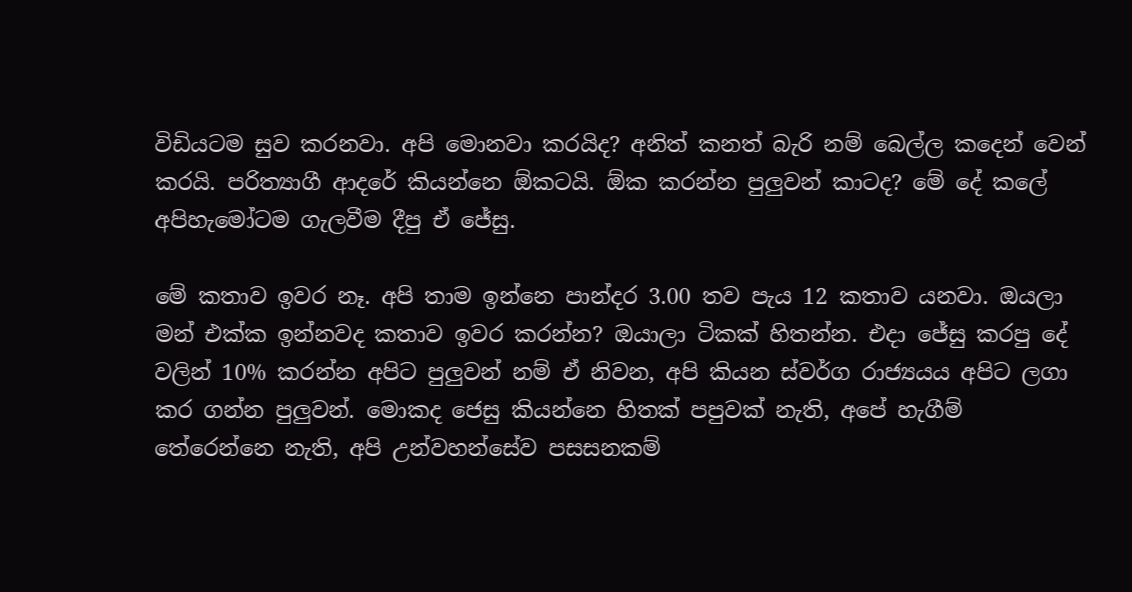විඩියටම සුව කරනවා. අපි මොනවා කරයිද? අනිත් කනත් බැරි නම් බෙල්ල කදෙන් වෙන් කරයි. පරිත්‍යාගී ආදරේ කියන්නෙ ඕකටයි. ඕක කරන්න පුලුවන් කාටද? මේ දේ කලේ අපිහැමෝටම ගැලවීම දීපු ඒ ජේසු.

මේ කතාව ඉවර නෑ. අපි තාම ඉන්නෙ පාන්දර 3.00 තව පැය 12 කතාව යනවා. ඔයලා මන් එක්ක ඉන්නවද කතාව ඉවර කරන්න? ඔයාලා ටිකක් හිතන්න. එදා ජේසු කරපු දේ වලින් 10% කරන්න අපිට පුලුවන් නම් ඒ නිවන, අපි කියන ස්වර්ග රාජ්‍යයය අපිට ලගා කර ගන්න පුලුවන්. මොකද ජෙසු කියන්නෙ හිතක් පපුවක් නැති, අපේ හැගීම් තේරෙන්නෙ නැති, අපි උන්වහන්සේව පසසනකම්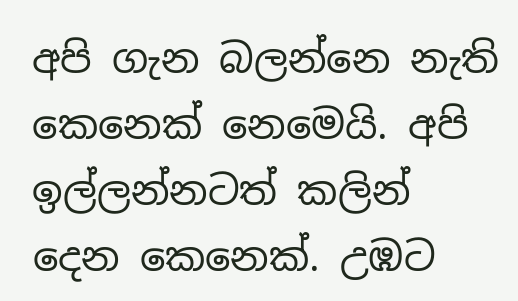අපි ගැන බලන්නෙ නැති කෙනෙක් නෙමෙයි. අපි ඉල්ලන්නටත් කලින් දෙන කෙනෙක්. උඹට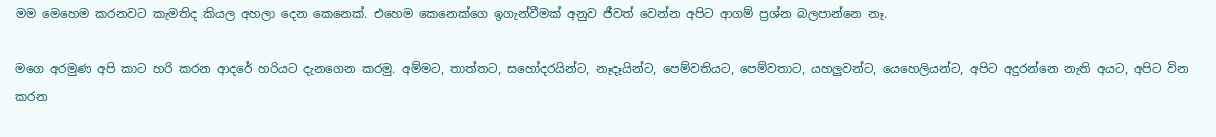මම මෙහෙම කරනවට කැමතිද කියල අහලා දෙන කෙනෙක්. එහෙම කෙනෙක්ගෙ ඉගැන්වීමක් අනුව ජීවත් වෙන්න අපිට ආගම් ප්‍රශ්න බලපාන්නෙ නෑ.

මගෙ අරමුණ අපි කාට හරි කරන ආදරේ හරියට දැනගෙන කරමු. අම්මට, තාත්තට, සහෝදරයින්ට, නෑදෑයින්ට, පෙම්වතියට, පෙම්වතාට, යහලුවන්ට, යෙහෙලියන්ට, අපිට අදුරන්නෙ නැති අයට, අපිට වින කරන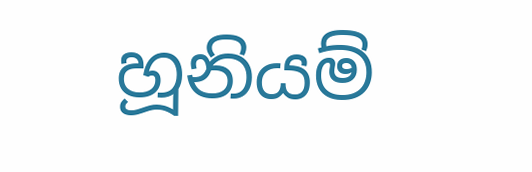හූනියම්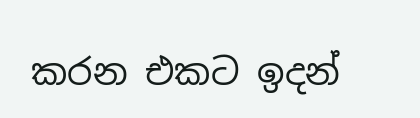කරන එකට ඉදන්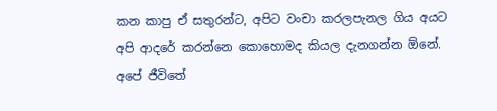කන කාපු ඒ සතුරන්ට, අපිට වංචා කරලපැනල ගිය අයට අපි ආදරේ කරන්නෙ කොහොමද කියල දැනගන්න ඕනේ. අපේ ජීවිතේ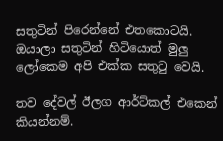සතුටින් පිරෙන්නේ එතකොටයි. ඔයාලා සතුටින් හිටියොත් මුලු ලෝකෙම අපි එක්ක සතුටු වෙයි.

තව දේවල් ඊලග ආර්ට්කල් එකෙන් කියන්නම්.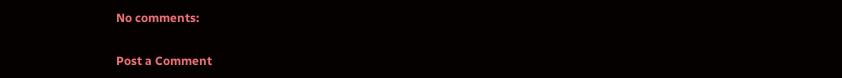No comments:

Post a Comment